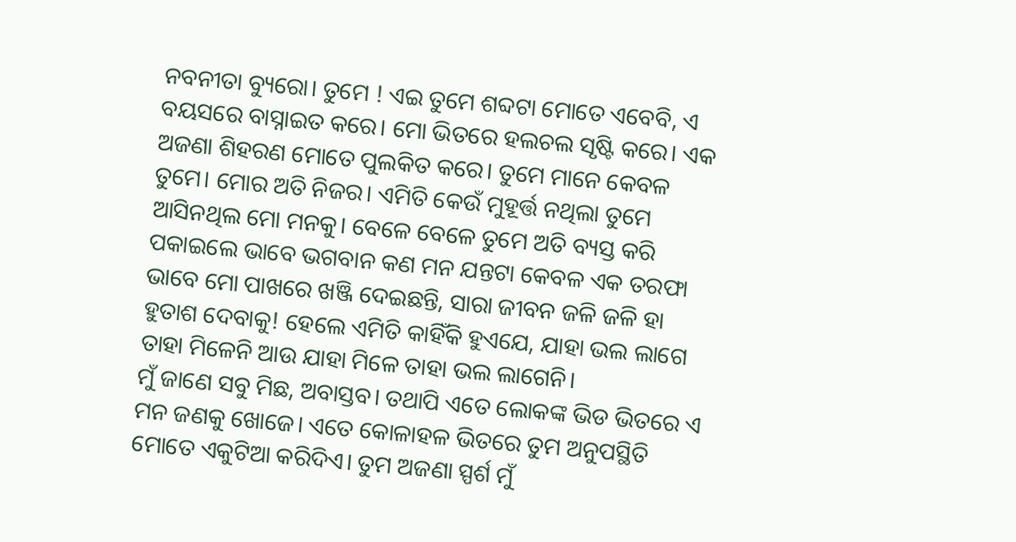ନବନୀତା ବ୍ୟୁରୋ। ତୁମେ ! ଏଇ ତୁମେ ଶବ୍ଦଟା ମୋତେ ଏବେବି, ଏ ବୟସରେ ବାସ୍ନାଇତ କରେ। ମୋ ଭିତରେ ହଲଚଲ ସୃଷ୍ଟି କରେ। ଏକ ଅଜଣା ଶିହରଣ ମୋତେ ପୁଲକିତ କରେ। ତୁମେ ମାନେ କେବଳ ତୁମେ। ମୋର ଅତି ନିଜର। ଏମିତି କେଉଁ ମୁହୂର୍ତ୍ତ ନଥିଲା ତୁମେ ଆସିନଥିଲ ମୋ ମନକୁ। ବେଳେ ବେଳେ ତୁମେ ଅତି ବ୍ୟସ୍ତ କରି ପକାଇଲେ ଭାବେ ଭଗବାନ କଣ ମନ ଯନ୍ତଟା କେବଳ ଏକ ତରଫା ଭାବେ ମୋ ପାଖରେ ଖଞ୍ଜି ଦେଇଛନ୍ତି, ସାରା ଜୀବନ ଜଳି ଜଳି ହା ହୁତାଶ ଦେବାକୁ! ହେଲେ ଏମିତି କାହିଁକି ହୁଏଯେ, ଯାହା ଭଲ ଲାଗେ ତାହା ମିଳେନି ଆଉ ଯାହା ମିଳେ ତାହା ଭଲ ଲାଗେନି।
ମୁଁ ଜାଣେ ସବୁ ମିଛ, ଅବାସ୍ତବ। ତଥାପି ଏତେ ଲୋକଙ୍କ ଭିଡ ଭିତରେ ଏ ମନ ଜଣକୁ ଖୋଜେ। ଏତେ କୋଳାହଳ ଭିତରେ ତୁମ ଅନୁପସ୍ଥିତି ମୋତେ ଏକୁଟିଆ କରିଦିଏ। ତୁମ ଅଜଣା ସ୍ପର୍ଶ ମୁଁ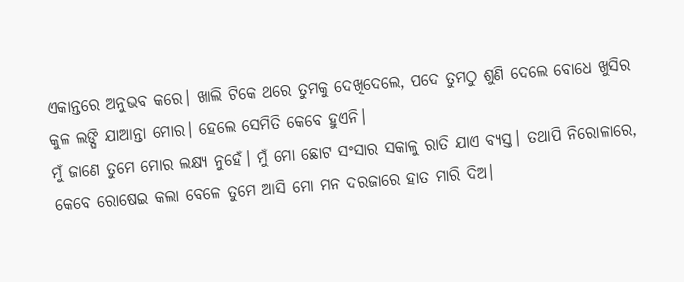ଏକାନ୍ତରେ ଅନୁଭବ କରେ। ଖାଲି ଟିକେ ଥରେ ତୁମକୁ ଦେଖିଦେଲେ, ପଦେ ତୁମଠୁ ଶୁଣି ଦେଲେ ବୋଧେ ଖୁସିର କୁଳ ଲଙ୍ଘି ଯାଆନ୍ତା ମୋର। ହେଲେ ସେମିତି କେବେ ହୁଏନି।
ମୁଁ ଜାଣେ ତୁମେ ମୋର ଲକ୍ଷ୍ୟ ନୁହେଁ। ମୁଁ ମୋ ଛୋଟ ସଂସାର ସକାଳୁ ରାତି ଯାଏ ବ୍ୟସ୍ତ। ତଥାପି ନିରୋଳାରେ, କେବେ ରୋଷେଇ କଲା ବେଳେ ତୁମେ ଆସି ମୋ ମନ ଦରଜାରେ ହାତ ମାରି ଦିଅ।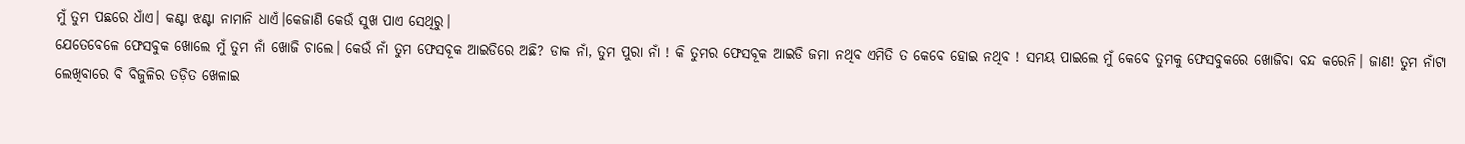ମୁଁ ତୁମ ପଛରେ ଧାଁଏ। କଣ୍ଟା ଝଣ୍ଟା ନାମାନି ଧାଏଁ।କେଜାଣି କେଉଁ ସୁଖ ପାଏ ସେଥିରୁ।
ଯେତେବେଳେ ଫେସବୁକ ଖୋଲେ ମୁଁ ତୁମ ନାଁ ଖୋଜି ଚାଲେ। କେଉଁ ନାଁ ତୁମ ଫେସବୂକ ଆଇଡିରେ ଅଛି? ଡାକ ନାଁ, ତୁମ ପୁରା ନାଁ ! କି ତୁମର ଫେସବୂକ ଆଇଡି ଜମା ନଥିବ ଏମିତି ତ କେବେ ହୋଇ ନଥିବ ! ସମୟ ପାଇଲେ ମୁଁ କେବେ ତୁମକୁ ଫେସବୁକରେ ଖୋଜିବା ବନ୍ଦ କରେନି। ଜାଣ! ତୁମ ନାଁଟା ଲେଖିବାରେ ବି ବିଜୁଳିର ତଡ଼ିତ ଖେଳାଇ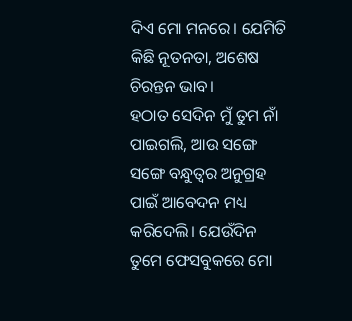ଦିଏ ମୋ ମନରେ। ଯେମିତି କିଛି ନୂତନତା, ଅଶେଷ ଚିରନ୍ତନ ଭାବ।
ହଠାତ ସେଦିନ ମୁଁ ତୁମ ନାଁ ପାଇଗଲି, ଆଉ ସଙ୍ଗେ ସଙ୍ଗେ ବନ୍ଧୁତ୍ୱର ଅନୁଗ୍ରହ ପାଇଁ ଆବେଦନ ମଧ୍ୟ କରିଦେଲି। ଯେଉଁଦିନ ତୁମେ ଫେସବୁକରେ ମୋ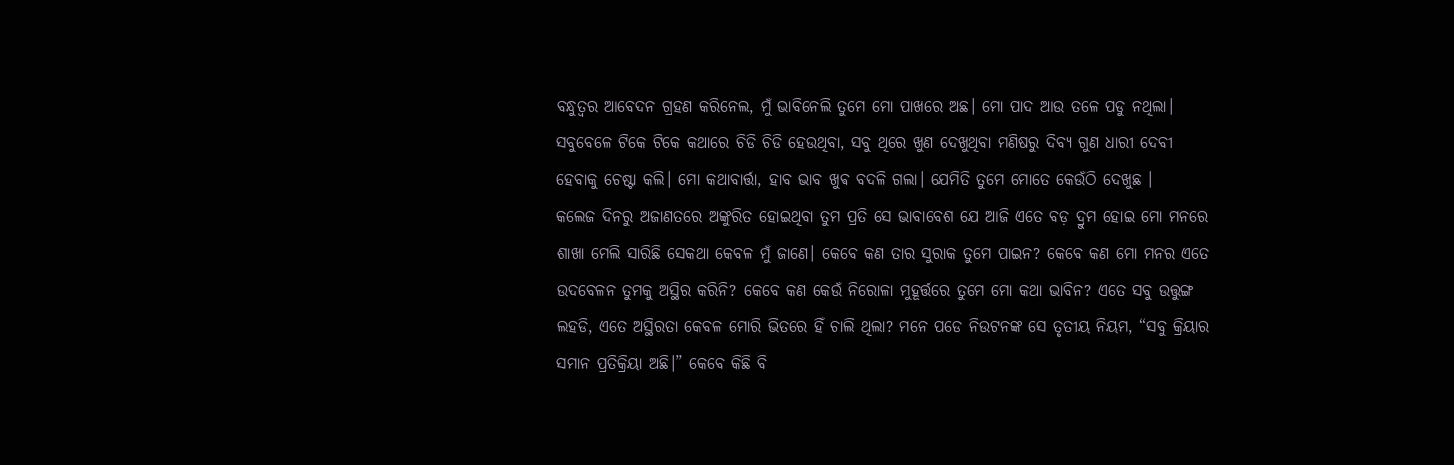ବନ୍ଧୁତ୍ୱର ଆବେଦନ ଗ୍ରହଣ କରିନେଲ, ମୁଁ ଭାବିନେଲି ତୁମେ ମୋ ପାଖରେ ଅଛ। ମୋ ପାଦ ଆଉ ତଳେ ପଡୁ ନଥିଲା। ସବୁବେଳେ ଟିକେ ଟିକେ କଥାରେ ଚିଡି ଚିଡି ହେଉଥିବା, ସବୁ ଥିରେ ଖୁଣ ଦେଖୁଥିବା ମଣିଷରୁ ଦିବ୍ୟ ଗୁଣ ଧାରୀ ଦେବୀ ହେବାକୁ ଚେଷ୍ଟା କଲି। ମୋ କଥାବାର୍ତ୍ତା, ହାବ ଭାବ ଖୁଵ ବଦଳି ଗଲା। ଯେମିତି ତୁମେ ମୋତେ କେଉଁଠି ଦେଖୁଛ ।
କଲେଜ ଦିନରୁ ଅଜାଣତରେ ଅଙ୍କୁରିତ ହୋଇଥିବା ତୁମ ପ୍ରତି ସେ ଭାବାବେଶ ଯେ ଆଜି ଏତେ ବଡ଼ ଦ୍ରୁମ ହୋଇ ମୋ ମନରେ ଶାଖା ମେଲି ସାରିଛି ସେକଥା କେବଳ ମୁଁ ଜାଣେ। କେବେ କଣ ତାର ସୁରାକ ତୁମେ ପାଇନ? କେବେ କଣ ମୋ ମନର ଏତେ ଉଦବେଳନ ତୁମକୁ ଅସ୍ଥିର କରିନି? କେବେ କଣ କେଉଁ ନିରୋଳା ମୁହୂର୍ତ୍ତରେ ତୁମେ ମୋ କଥା ଭାବିନ? ଏତେ ସବୁ ଉତ୍ତୁଙ୍ଗ ଲହଡି, ଏତେ ଅସ୍ଥିରତା କେବଳ ମୋରି ଭିତରେ ହିଁ ଚାଲି ଥିଲା? ମନେ ପଡେ ନିଉଟନଙ୍କ ସେ ତୃତୀୟ ନିୟମ, “ସବୁ କ୍ରିୟାର ସମାନ ପ୍ରତିକ୍ରିୟା ଅଛି।” କେବେ କିଛି ବି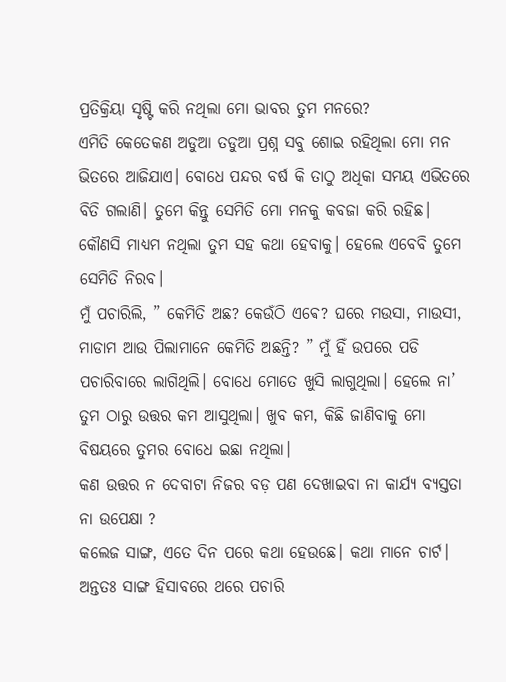ପ୍ରତିକ୍ରିୟା ସୃଷ୍ଟି କରି ନଥିଲା ମୋ ଭାବର ତୁମ ମନରେ?
ଏମିତି କେତେକଣ ଅଡୁଆ ତଡୁଆ ପ୍ରଶ୍ନ ସବୁ ଶୋଇ ରହିଥିଲା ମୋ ମନ ଭିତରେ ଆଜିଯାଏ। ବୋଧେ ପନ୍ଦର ବର୍ଷ କି ତାଠୁ ଅଧିକା ସମୟ ଏଭିତରେ ବିତି ଗଲାଣି। ତୁମେ କିନ୍ତୁ ସେମିତି ମୋ ମନକୁ କବଜା କରି ରହିଛ। କୌଣସି ମାଧ୍ୟମ ନଥିଲା ତୁମ ସହ କଥା ହେବାକୁ। ହେଲେ ଏବେବି ତୁମେ ସେମିତି ନିରବ।
ମୁଁ ପଚାରିଲି, ” କେମିତି ଅଛ? କେଉଁଠି ଏଵେ? ଘରେ ମଉସା, ମାଉସୀ, ମାଡାମ ଆଉ ପିଲାମାନେ କେମିତି ଅଛନ୍ତି? ” ମୁଁ ହିଁ ଉପରେ ପଡି ପଚାରିବାରେ ଲାଗିଥିଲି। ବୋଧେ ମୋତେ ଖୁସି ଲାଗୁଥିଲା। ହେଲେ ନା’ ତୁମ ଠାରୁ ଉତ୍ତର କମ ଆସୁଥିଲା। ଖୁବ କମ, କିଛି ଜାଣିବାକୁ ମୋ ବିଷୟରେ ତୁମର ବୋଧେ ଇଛା ନଥିଲା।
କଣ ଉତ୍ତର ନ ଦେବାଟା ନିଜର ବଡ଼ ପଣ ଦେଖାଇବା ନା କାର୍ଯ୍ୟ ବ୍ୟସ୍ତତା ନା ଉପେକ୍ଷା ?
କଲେଜ ସାଙ୍ଗ, ଏତେ ଦିନ ପରେ କଥା ହେଉଛେ। କଥା ମାନେ ଚାର୍ଟ। ଅନ୍ତତଃ ସାଙ୍ଗ ହିସାବରେ ଥରେ ପଚାରି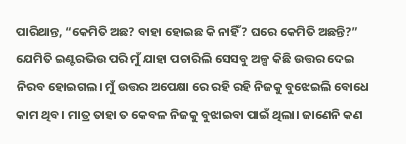ପାରିଥାନ୍ତ, “କେମିତି ଅଛ? ବାହା ହୋଇଛ କି ନାହିଁ? ଘରେ କେମିତି ଅଛନ୍ତି?”
ଯେମିତି ଇଣ୍ଟରଭିଉ ପରି ମୁଁ ଯାହା ପଚାରିଲି ସେସବୁ ଅଳ୍ପ କିଛି ଉତ୍ତର ଦେଇ ନିରବ ହୋଇଗଲ। ମୁଁ ଉତ୍ତର ଅପେକ୍ଷା ରେ ରହି ରହି ନିଜକୁ ବୁଝେଇଲି ବୋଧେ କାମ ଥିବ। ମାତ୍ର ତାହା ତ କେବଳ ନିଜକୁ ବୁଝାଇବା ପାଇଁ ଥିଲା। ଜାଣେନି କଣ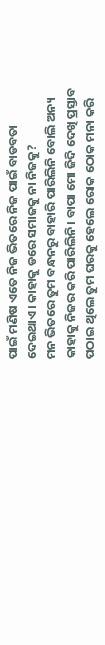ପାଇଁ ମଣିଷ ଏତେ ନିଜ ଭିତରେ ନିଜ ପାଇଁ ବାଡବତା ଦେଇଥାଏ। କାହାକୁ ଡରେ ସମାଜକୁ ନା ନିଜକୁ?
ମନ ଭିତରେ ତୁମ ବନ୍ଧନରୁ ବାହାରି ପାରିଲିନି ବୋଲି ଅନ୍ୟ କାହାକୁ ନିଜର କରି ପାରିଲିନି। ବାପା ମୋ ଜିଦି ଦେଖି ପ୍ରସ୍ତାବ ପଠାଇ ଥିଲେ ତୁମ ଘରକୁ ହେଲେ ରୋକ ଠୋକ ମନା କରି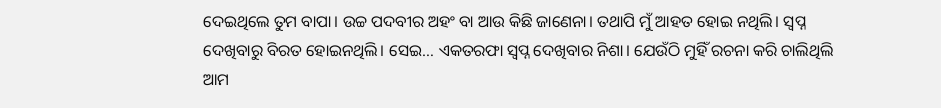ଦେଇଥିଲେ ତୁମ ବାପା। ଉଚ୍ଚ ପଦବୀର ଅହଂ ବା ଆଉ କିଛି ଜାଣେନା। ତଥାପି ମୁଁ ଆହତ ହୋଇ ନଥିଲି। ସ୍ବପ୍ନ ଦେଖିବାରୁ ବିରତ ହୋଇନଥିଲି। ସେଇ… ଏକତରଫା ସ୍ବପ୍ନ ଦେଖିବାର ନିଶା। ଯେଉଁଠି ମୁହିଁ ରଚନା କରି ଚାଲିଥିଲି ଆମ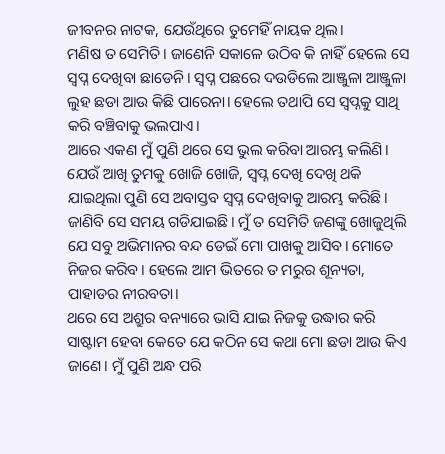ଜୀବନର ନାଟକ, ଯେଉଁଥିରେ ତୁମେହିଁ ନାୟକ ଥିଲ।
ମଣିଷ ତ ସେମିତି। ଜାଣେନି ସକାଳେ ଉଠିବ କି ନାହିଁ ହେଲେ ସେ ସ୍ବପ୍ନ ଦେଖିବା ଛାଡେନି। ସ୍ବପ୍ନ ପଛରେ ଦଉଡିଲେ ଆଞ୍ଜୁଳା ଆଞ୍ଜୁଳା ଲୁହ ଛଡା ଆଉ କିଛି ପାରେନା। ହେଲେ ତଥାପି ସେ ସ୍ବପ୍ନକୁ ସାଥି କରି ବଞ୍ଚିବାକୁ ଭଲପାଏ।
ଆରେ ଏକଣ ମୁଁ ପୁଣି ଥରେ ସେ ଭୁଲ କରିବା ଆରମ୍ଭ କଲିଣି। ଯେଉଁ ଆଖି ତୁମକୁ ଖୋଜି ଖୋଜି, ସ୍ବପ୍ନ ଦେଖି ଦେଖି ଥକି ଯାଇଥିଲା ପୁଣି ସେ ଅବାସ୍ତବ ସ୍ବପ୍ନ ଦେଖିବାକୁ ଆରମ୍ଭ କରିଛି। ଜାଣିବି ସେ ସମୟ ଗଡିଯାଇଛି। ମୁଁ ତ ସେମିତି ଜଣଙ୍କୁ ଖୋଜୁଥିଲି ଯେ ସବୁ ଅଭିମାନର ବନ୍ଦ ଡେଇଁ ମୋ ପାଖକୁ ଆସିବ। ମୋତେ ନିଜର କରିବ। ହେଲେ ଆମ ଭିତରେ ତ ମରୁର ଶୂନ୍ୟତା, ପାହାଡର ନୀରବତା।
ଥରେ ସେ ଅଶ୍ରୁର ବନ୍ୟାରେ ଭାସି ଯାଇ ନିଜକୁ ଉଦ୍ଧାର କରି ସାଷ୍ଟାମ ହେବା କେତେ ଯେ କଠିନ ସେ କଥା ମୋ ଛଡା ଆଉ କିଏ ଜାଣେ। ମୁଁ ପୁଣି ଅନ୍ଧ ପରି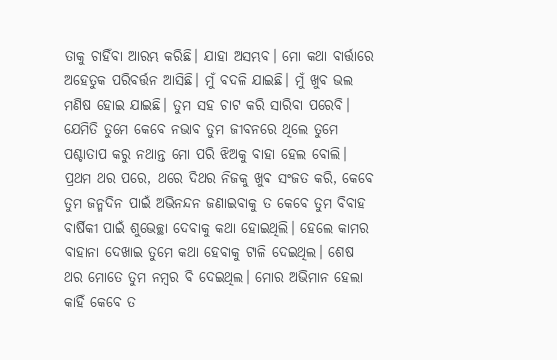ତାକୁ ଚାହିଁବା ଆରମ୍ଭ କରିଛି। ଯାହା ଅସମ୍ଭବ। ମୋ କଥା ବାର୍ତ୍ତାରେ ଅହେତୁକ ପରିବର୍ତ୍ତନ ଆସିଛି। ମୁଁ ବଦଳି ଯାଇଛି। ମୁଁ ଖୁବ ଭଲ ମଣିଷ ହୋଇ ଯାଇଛି। ତୁମ ସହ ଚାଟ କରି ସାରିବା ପରେବି। ଯେମିତି ତୁମେ କେବେ ନଭାବ ତୁମ ଜୀବନରେ ଥିଲେ ତୁମେ ପଶ୍ଚାତାପ କରୁ ନଥାନ୍ତ ମୋ ପରି ଝିଅକୁ ବାହା ହେଲ ବୋଲି।
ପ୍ରଥମ ଥର ପରେ, ଥରେ ଦିଥର ନିଜକୁ ଖୁଵ ସଂଜତ କରି, କେବେ ତୁମ ଜନ୍ମଦିନ ପାଇଁ ଅଭିନନ୍ଦନ ଜଣାଇବାକୁ ତ କେବେ ତୁମ ବିବାହ ବାର୍ଷିକୀ ପାଇଁ ଶୁଭେଚ୍ଛା ଦେବାକୁ କଥା ହୋଇଥିଲି। ହେଲେ କାମର ବାହାନା ଦେଖାଇ ତୁମେ କଥା ହେବାକୁ ଟାଳି ଦେଇଥିଲ। ଶେଷ ଥର ମୋତେ ତୁମ ନମ୍ବର ବି ଦେଇଥିଲ। ମୋର ଅଭିମାନ ହେଲା କାହିଁ କେବେ ତ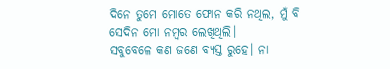ଦିନେ ତୁମେ ମୋତେ ଫୋନ କରି ନଥିଲ, ମୁଁ ବି ସେଦିନ ମୋ ନମ୍ବର ଲେଖିଥିଲି।
ସବୁବେଳେ କଣ ଜଣେ ବ୍ୟସ୍ତ ରୁହେ। ନା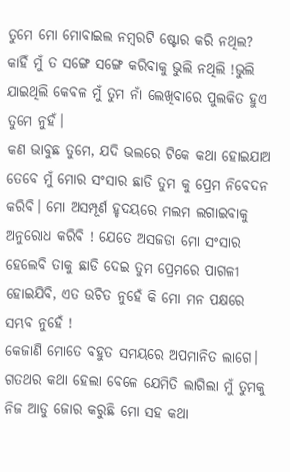ତୁମେ ମୋ ମୋବାଇଲ ନମ୍ବରଟି ଷ୍ଟୋର କରି ନଥିଲ? କାହିଁ ମୁଁ ତ ସଙ୍ଗେ ସଙ୍ଗେ କରିବାକୁ ଭୁଲି ନଥିଲି !ଭୁଲି ଯାଇଥିଲି କେବଳ ମୁଁ ତୁମ ନାଁ ଲେଖିବାରେ ପୁଲକିତ ହୁଏ ତୁମେ ନୁହଁ।
କଣ ଭାବୁଛ ତୁମେ, ଯଦି ଭଲରେ ଟିକେ କଥା ହୋଇଯାଅ ତେବେ ମୁଁ ମୋର ସଂସାର ଛାଡି ତୁମ କୁ ପ୍ରେମ ନିବେଦନ କରିବି। ମୋ ଅସମ୍ପୂର୍ଣ ହୃଦୟରେ ମଲମ ଲଗାଇବାକୁ ଅନୁରୋଧ କରିବି ! ଯେତେ ଅସଜଡା ମୋ ସଂସାର ହେଲେବି ତାକୁ ଛାଡି ଦେଇ ତୁମ ପ୍ରେମରେ ପାଗଳୀ ହୋଇଯିବି, ଏତ ଉଚିତ ନୁହେଁ କି ମୋ ମନ ପକ୍ଷରେ ସମ୍ଭବ ନୁହେଁ !
କେଜାଣି ମୋତେ ବହୁତ ସମୟରେ ଅପମାନିତ ଲାଗେ। ଗତଥର କଥା ହେଲା ବେଳେ ଯେମିତି ଲାଗିଲା ମୁଁ ତୁମକୁ ନିଜ ଆଡୁ ଜୋର କରୁଛି ମୋ ସହ କଥା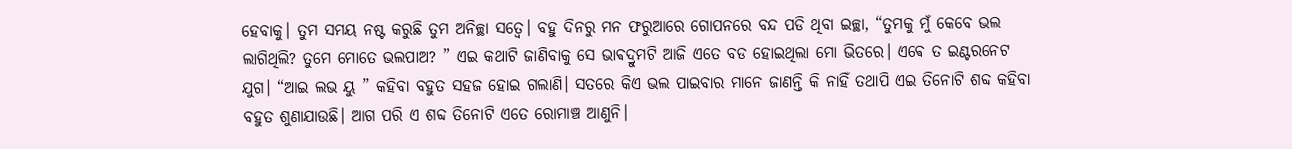ହେବାକୁ। ତୁମ ସମୟ ନଷ୍ଟ କରୁଛି ତୁମ ଅନିଚ୍ଛା ସତ୍ୱେ। ବହୁ ଦିନରୁ ମନ ଫରୁଆରେ ଗୋପନରେ ବନ୍ଦ ପଡି ଥିବା ଇଚ୍ଛା, “ତୁମକୁ ମୁଁ କେବେ ଭଲ ଲାଗିଥିଲି? ତୁମେ ମୋତେ ଭଲପାଅ? ” ଏଇ କଥାଟି ଜାଣିବାକୁ ସେ ଭାଵଦ୍ରୁମଟି ଆଜି ଏତେ ବଡ ହୋଇଥିଲା ମୋ ଭିତରେ। ଏଵେ ତ ଇଣ୍ଟରନେଟ ଯୁଗ। “ଆଇ ଲଭ ୟୁ ” କହିବା ବହୁତ ସହଜ ହୋଇ ଗଲାଣି। ସତରେ କିଏ ଭଲ ପାଇବାର ମାନେ ଜାଣନ୍ତି କି ନାହିଁ ତଥାପି ଏଇ ତିନୋଟି ଶବ୍ଦ କହିବା ବହୁତ ଶୁଣାଯାଉଛି। ଆଗ ପରି ଏ ଶବ୍ଦ ତିନୋଟି ଏତେ ରୋମାଞ୍ଚ ଆଣୁନି।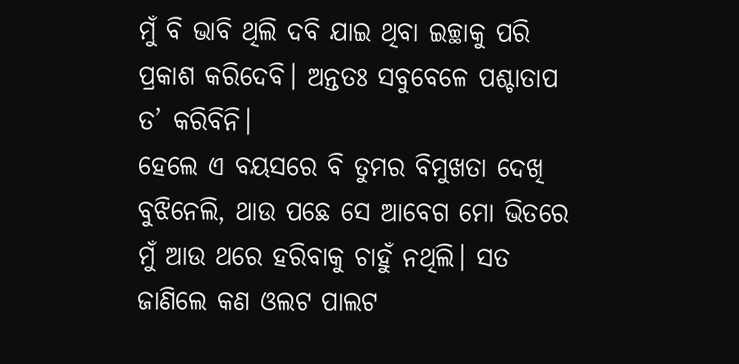ମୁଁ ବି ଭାବି ଥିଲି ଦବି ଯାଇ ଥିବା ଇଚ୍ଛାକୁ ପରି ପ୍ରକାଶ କରିଦେବି। ଅନ୍ତତଃ ସବୁବେଳେ ପଶ୍ଚାତାପ ତ’ କରିବିନି।
ହେଲେ ଏ ବୟସରେ ବି ତୁମର ବିମୁଖତା ଦେଖି ବୁଝିନେଲି, ଥାଉ ପଛେ ସେ ଆବେଗ ମୋ ଭିତରେ ମୁଁ ଆଉ ଥରେ ହରିବାକୁ ଚାହୁଁ ନଥିଲି। ସତ ଜାଣିଲେ କଣ ଓଲଟ ପାଲଟ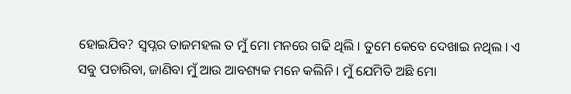ହୋଇଯିବ? ସ୍ବପ୍ନର ତାଜମହଲ ତ ମୁଁ ମୋ ମନରେ ଗଢି ଥିଲି। ତୁମେ କେବେ ଦେଖାଇ ନଥିଲ। ଏ ସବୁ ପଚାରିବା, ଜାଣିବା ମୁଁ ଆଉ ଆବଶ୍ୟକ ମନେ କଲିନି। ମୁଁ ଯେମିତି ଅଛି ମୋ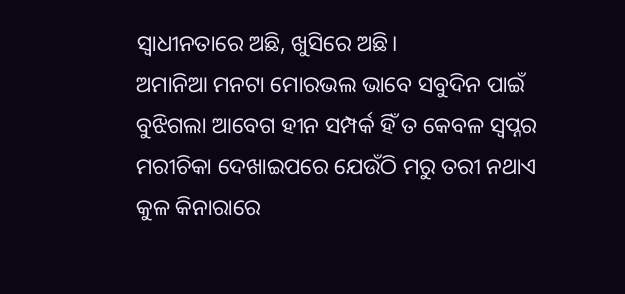ସ୍ୱାଧୀନତାରେ ଅଛି, ଖୁସିରେ ଅଛି।
ଅମାନିଆ ମନଟା ମୋରଭଲ ଭାବେ ସବୁଦିନ ପାଇଁ ବୁଝିଗଲା ଆବେଗ ହୀନ ସମ୍ପର୍କ ହିଁ ତ କେବଳ ସ୍ବପ୍ନର ମରୀଚିକା ଦେଖାଇପରେ ଯେଉଁଠି ମରୁ ତରୀ ନଥାଏ କୁଳ କିନାରାରେ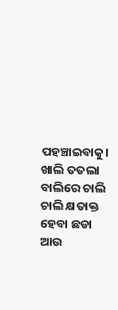ପହଞ୍ଚାଇବାକୁ। ଖାଲି ତତଲା ବାଲିରେ ଚାଲି ଚାଲି କ୍ଷତାକ୍ତ ହେବା ଛଡା ଆଉ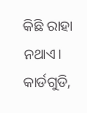କିଛି ରାହା ନଥାଏ।
କାର୍ଡଗୁଡି,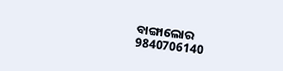ବାଙ୍ଗାଲୋର
9840706140